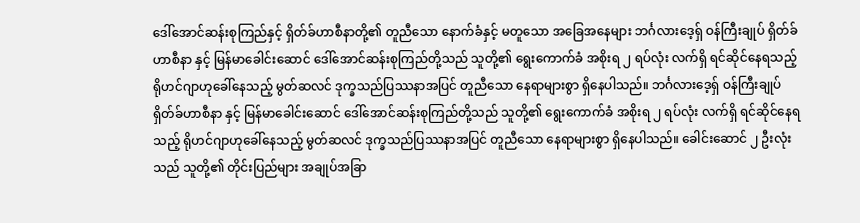ဒေါ်အောင်ဆန်းစုကြည်နှင့် ရှိတ်ခ်ဟာစီနာတို့၏ တူညီသော နောက်ခံနှင့် မတူသော အခြေအနေများ ဘင်္ဂလားဒေ့ရှ် ဝန်ကြီးချုပ် ရှိတ်ခ်ဟာစီနာ နှင့် မြန်မာခေါင်းဆောင် ဒေါ်အောင်ဆန်းစုကြည်တို့သည် သူတို့၏ ရွေးကောက်ခံ အစိုးရ ၂ ရပ်လုံး လက်ရှိ ရင်ဆိုင်နေရသည့် ရိုဟင်ဂျာဟုခေါ်နေသည့် မွတ်ဆလင် ဒုက္ခသည်ပြဿနာအပြင် တူညီသော နေရာများစွာ ရှိနေပါသည်။ ဘင်္ဂလားဒေ့ရှ် ဝန်ကြီးချုပ် ရှိတ်ခ်ဟာစီနာ နှင့် မြန်မာခေါင်းဆောင် ဒေါ်အောင်ဆန်းစုကြည်တို့သည် သူတို့၏ ရွေးကောက်ခံ အစိုးရ ၂ ရပ်လုံး လက်ရှိ ရင်ဆိုင်နေရသည့် ရိုဟင်ဂျာဟုခေါ်နေသည့် မွတ်ဆလင် ဒုက္ခသည်ပြဿနာအပြင် တူညီသော နေရာများစွာ ရှိနေပါသည်။ ခေါင်းဆောင် ၂ ဦးလုံးသည် သူတို့၏ တိုင်းပြည်များ အချုပ်အခြာ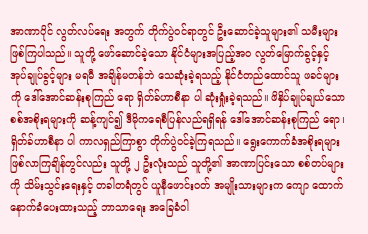အာဏာပိုင် လွတ်လပ်ရေး အတွက် တိုက်ပွဲဝင်ရာတွင် ဦးဆောင်ခဲ့သူများ၏ သမီးများ ဖြစ်ကြပါသည်။ သူတို့ ဖော်ဆောင်ခဲ့သော နိုင်ငံများအပြည့်အဝ လွတ်မြောက်ခွင့်နှင့် အုပ်ချုပ်ခွင့်များ မရမီ အချိန်မတန်ဘဲ သေဆုံးခဲ့ရသည့် နိုင်ငံတည်ထောင်သူ ဖခင်များကို ဒေါ်အောင်ဆန်းစုကြည် ရော ရှိတ်ခ်ဟာစီနာ ပါ ဆုံးရှုံးခဲ့ရသည်။ ဖိနှိပ်ချုပ်ချယ်သော စစ်အစိုးရများကို ဆန့်ကျင်၍ ဒီမိုကရေစီပြန်လည်ရရှိရန် ဒေါ်အောင်ဆန်းစုကြည် ရော၊ ရှိတ်ခ်ဟာစီနာ ပါ ကာလရှည်ကြာစွာ တိုက်ပွဲဝင်ခဲ့ကြရသည်။ ရွေးကောက်ခံအစိုးရများ ဖြစ်လာကြချိန်တွင်လည်း သူတို့ ၂ ဦးလုံးသည် သူတို့၏ အာဏာပြင်းသော စစ်တပ်များကို သိမ်းသွင်းရေးနှင့် တခါတရံတွင် ယူနီဖောင်းဝတ် အမျိုးသားများက ကျော ထောက် နောက်ခံပေးထားသည့် ဘာသာရေး အခြေခံဝါ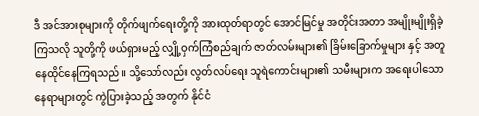ဒီ အင်အားစုများကို တိုက်ဖျက်ရေးတို့ကို အားထုတ်ရာတွင် အောင်မြင်မှု အတိုင်းအတာ အမျိုးမျိုးရှိခဲ့ကြသလို သူတို့ကို ဖယ်ရှားမည့် လျှို့ဝှက်ကြံစည်ချက် ဇာတ်လမ်းများ၏ ခြိမ်းခြောက်မှုများ နှင့် အတူ နေထိုင်နေကြရသည်။ သို့သော်လည်း လွတ်လပ်ရေး သူရဲကောင်းများ၏ သမီးများက အရေးပါသော နေရာများတွင် ကွဲပြားခဲ့သည့် အတွက် နိုင်ငံ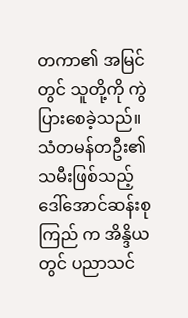တကာ၏ အမြင်တွင် သူတို့ကို ကွဲပြားစေခဲ့သည်။ သံတမန်တဦး၏ သမီးဖြစ်သည့် ဒေါ်အောင်ဆန်းစုကြည် က အိန္ဒိယတွင် ပညာသင်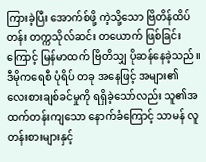ကြားခဲ့ပြီး အောက်စ်ဖို့ ကဲ့သို့သော ဗြိတိန်ထိပ်တန်း တက္ကသိုလ်ဆင်း တယောက် ဖြစ်ခြင်းကြောင့် မြန်မာထက် ဗြိတိသျှ ပိုဆန်နေခဲ့သည်။ ဒီမိုကရေစီ ပုံရိပ် တခု အနေဖြင့် အများ၏ လေးစားချစ်ခင်မှုကို ရရှိခဲ့သော်လည်း သူ၏အထက်တန်းကျသော နောက်ခံကြောင့် သာမန် လူတန်းစားများနှင့်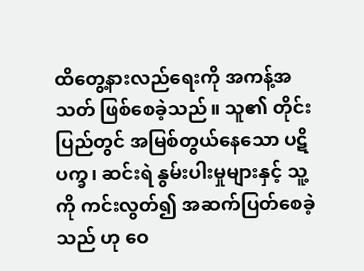ထိတွေ့နားလည်ရေးကို အကန့်အသတ် ဖြစ်စေခဲ့သည်။ သူ၏ တိုင်းပြည်တွင် အမြစ်တွယ်နေသော ပဋိပက္ခ၊ ဆင်းရဲ နွမ်းပါးမှုများနှင့် သူ့ကို ကင်းလွတ်၍ အဆက်ပြတ်စေခဲ့သည် ဟု ဝေ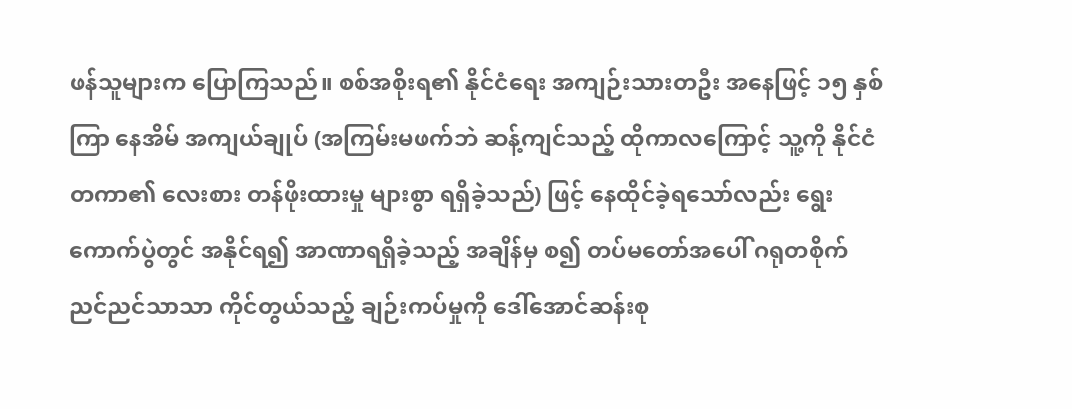ဖန်သူများက ပြောကြသည်။ စစ်အစိုးရ၏ နိုင်ငံရေး အကျဉ်းသားတဦး အနေဖြင့် ၁၅ နှစ်ကြာ နေအိမ် အကျယ်ချုပ် (အကြမ်းမဖက်ဘဲ ဆန့်ကျင်သည့် ထိုကာလကြောင့် သူ့ကို နိုင်ငံတကာ၏ လေးစား တန်ဖိုးထားမှု များစွာ ရရှိခဲ့သည်) ဖြင့် နေထိုင်ခဲ့ရသော်လည်း ရွေးကောက်ပွဲတွင် အနိုင်ရ၍ အာဏာရရှိခဲ့သည့် အချိန်မှ စ၍ တပ်မတော်အပေါ် ဂရုတစိုက် ညင်ညင်သာသာ ကိုင်တွယ်သည့် ချဉ်းကပ်မှုကို ဒေါ်အောင်ဆန်းစု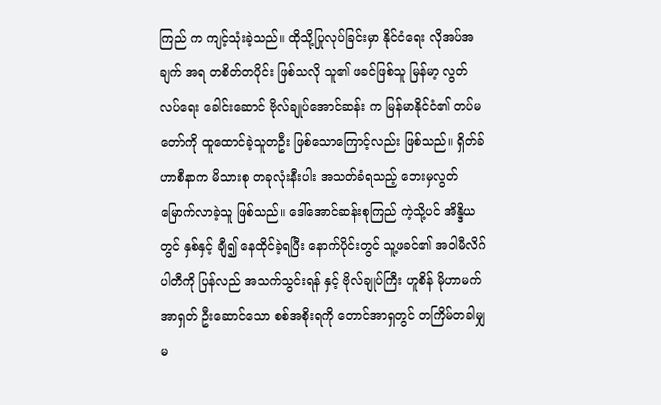ကြည် က ကျင့်သုံးခဲ့သည်။ ထိုသို့ပြုလုပ်ခြင်းမှာ နိုင်ငံရေး လိုအပ်အချက် အရ တစိတ်တပိုင်း ဖြစ်သလို သူ၏ ဖခင်ဖြစ်သူ မြန်မာ့ လွတ်လပ်ရေး ခေါင်းဆောင် ဗိုလ်ချုပ်အောင်ဆန်း က မြန်မာနိုင်ငံ၏ တပ်မတော်ကို ထူထောင်ခဲ့သူတဦး ဖြစ်သောကြောင့်လည်း ဖြစ်သည်။ ရှိတ်ခ်ဟာစီနာက မိသားစု တခုလုံးနီးပါး အသတ်ခံရသည့် ဘေးမှလွတ်မြောက်လာခဲ့သူ ဖြစ်သည်။ ဒေါ်အောင်ဆန်းစုကြည် ကဲ့သို့ပင် အိန္ဒိယတွင် နှစ်နှင့် ချီ၍ နေထိုင်ခဲ့ရပြီး နောက်ပိုင်းတွင် သူ့ဖခင်၏ အဝါမီလိဂ် ပါတီကို ပြန်လည် အသက်သွင်းရန် နှင့် ဗိုလ်ချုပ်ကြီး ဟူစိန် မိုဟာမက် အာရှတ် ဦးဆောင်သော စစ်အစိုးရကို တောင်အာရှတွင် တကြိမ်တခါမျှ မ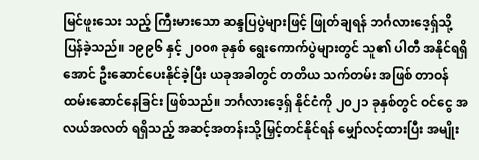မြင်ဖူးသေး သည့် ကြီးမားသော ဆန္ဒပြပွဲများဖြင့် ဖြုတ်ချရန် ဘင်္ဂလားဒေ့ရှ်သို့ ပြန်ခဲ့သည်။ ၁၉၉၆ နှင့် ၂၀၀၈ ခုနှစ် ရွေးကောက်ပွဲများတွင် သူ၏ ပါတီ အနိုင်ရရှိအောင် ဦးဆောင်ပေးနိုင်ခဲ့ပြီး ယခုအခါတွင် တတိယ သက်တမ်း အဖြစ် တာဝန်ထမ်းဆောင်နေခြင်း ဖြစ်သည်။ ဘင်္ဂလားဒေ့ရှ် နိုင်ငံကို ၂၀၂၁ ခုနှစ်တွင် ဝင်ငွေ အလယ်အလတ် ရရှိသည့် အဆင့်အတန်းသို့မြှင့်တင်နိုင်ရန် မျှော်လင့်ထားပြီး အမျိုး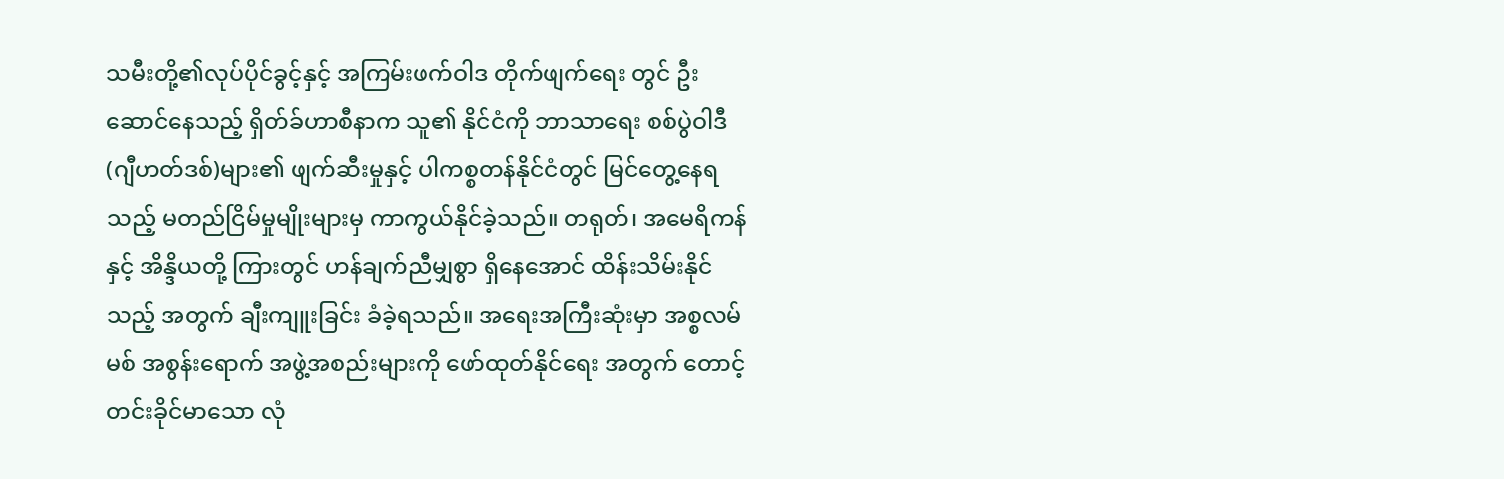သမီးတို့၏လုပ်ပိုင်ခွင့်နှင့် အကြမ်းဖက်ဝါဒ တိုက်ဖျက်ရေး တွင် ဦးဆောင်နေသည့် ရှိတ်ခ်ဟာစီနာက သူ၏ နိုင်ငံကို ဘာသာရေး စစ်ပွဲဝါဒီ (ဂျီဟတ်ဒစ်)များ၏ ဖျက်ဆီးမှုနှင့် ပါကစ္စတန်နိုင်ငံတွင် မြင်တွေ့နေရသည့် မတည်ငြိမ်မှုမျိုးများမှ ကာကွယ်နိုင်ခဲ့သည်။ တရုတ်၊ အမေရိကန်နှင့် အိန္ဒိယတို့ ကြားတွင် ဟန်ချက်ညီမျှစွာ ရှိနေအောင် ထိန်းသိမ်းနိုင်သည့် အတွက် ချီးကျူးခြင်း ခံခဲ့ရသည်။ အရေးအကြီးဆုံးမှာ အစ္စလမ်မစ် အစွန်းရောက် အဖွဲ့အစည်းများကို ဖော်ထုတ်နိုင်ရေး အတွက် တောင့်တင်းခိုင်မာသော လုံ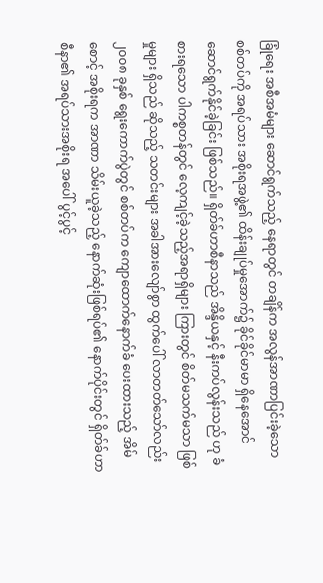ခြုံရေး အစီအမံများ ဆောင်ရွက်သည့် နေရာတွင် တချိန်က အလွန်အာဏာပြင်းခဲ့သော စစ်တပ်ကို အရပ်သား အစိုးရအဖွဲ့၏ ထိန်းချုပ်မှုအောက်၌ ခိုင်ခိုင်မာမာ ရှိနေအောင် ဆောင်ရွက်နိုင်ခဲ့ခြင်း ဖြစ်သည်။ ရှိတ်ခ်ဟာစီနာသည် အိန္ဒိယနှင့် နီးကပ်လွန်းသည် ဟု ခံစားရသော ပါကစ္စတန်တွင် လေ့ကျင့်ခဲ့သည့်အရာရှိများ ကြားတွင် စိတ်မသက်မသာ ဖြစ်မှုများ ရှိသည် ဆိုသည့် သတင်းများ အခါအားလျော်စွာ ထွက်ပေါ် လာတတ်သော်လည်း ၂၀၀၈ ခုနှစ် ရွေးကောက်ပွဲတွင် စစ်တပ်က ကျောထောက်နောက်ခံ ပေးထားသည့် အိမ်စောင့် အစိုးရက အာဏာ သိမ်းယူခဲ့သည့် နောက်ဆုံးဖြစ်ရပ်၏ နောက်ပိုင်းတွင် ရှိတ်ခ်ဟာစီနာ၏ အရပ်သားအစိုးရ အပေါ် ပွင့်ပွင့်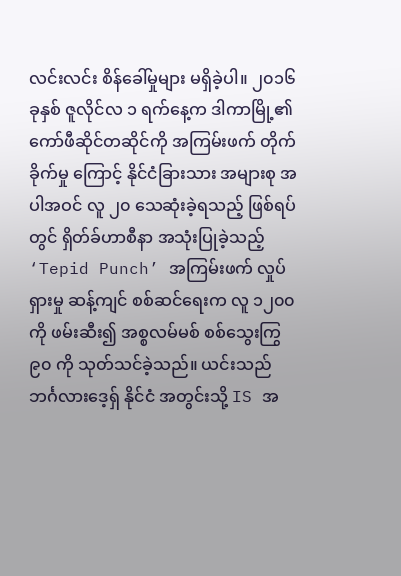လင်းလင်း စိန်ခေါ်မှုများ မရှိခဲ့ပါ။ ၂၀၁၆ ခုနှစ် ဇူလိုင်လ ၁ ရက်နေ့က ဒါကာမြို့၏ ကော်ဖီဆိုင်တဆိုင်ကို အကြမ်းဖက် တိုက်ခိုက်မှု ကြောင့် နိုင်ငံခြားသား အများစု အပါအဝင် လူ ၂၀ သေဆုံးခဲ့ရသည့် ဖြစ်ရပ်တွင် ရှိတ်ခ်ဟာစီနာ အသုံးပြုခဲ့သည့် ‘Tepid Punch’ အကြမ်းဖက် လှုပ်ရှားမှု ဆန့်ကျင် စစ်ဆင်ရေးက လူ ၁၂၀၀ ကို ဖမ်းဆီး၍ အစ္စလမ်မစ် စစ်သွေးကြွ ၉၀ ကို သုတ်သင်ခဲ့သည်။ ယင်းသည် ဘင်္ဂလားဒေ့ရှ် နိုင်ငံ အတွင်းသို့ IS အ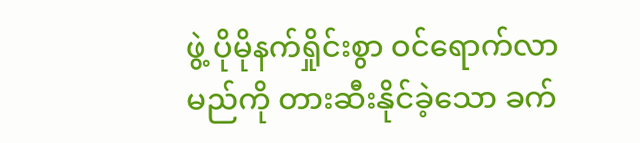ဖွဲ့ ပိုမိုနက်ရှိုင်းစွာ ဝင်ရောက်လာမည်ကို တားဆီးနိုင်ခဲ့သော ခက်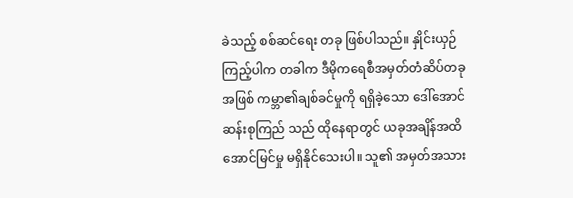ခဲသည့် စစ်ဆင်ရေး တခု ဖြစ်ပါသည်။ နှိုင်းယှဉ်ကြည့်ပါက တခါက ဒီမိုကရေစီအမှတ်တံဆိပ်တခုအဖြစ် ကမ္ဘာ၏ချစ်ခင်မှုကို ရရှိခဲ့သော ဒေါ်အောင်ဆန်းစုကြည် သည် ထိုနေရာတွင် ယခုအချိန်အထိ အောင်မြင်မှု မရှိနိုင်သေးပါ။ သူ၏ အမှတ်အသား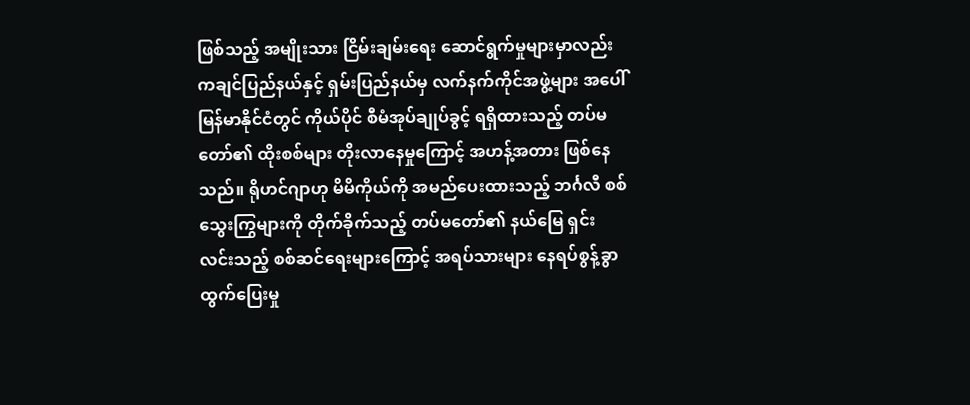ဖြစ်သည့် အမျိုးသား ငြိမ်းချမ်းရေး ဆောင်ရွက်မှုများမှာလည်း ကချင်ပြည်နယ်နှင့် ရှမ်းပြည်နယ်မှ လက်နက်ကိုင်အဖွဲ့များ အပေါ် မြန်မာနိုင်ငံတွင် ကိုယ်ပိုင် စီမံအုပ်ချုပ်ခွင့် ရရှိထားသည့် တပ်မတော်၏ ထိုးစစ်များ တိုးလာနေမှုကြောင့် အဟန့်အတား ဖြစ်နေသည်။ ရိုဟင်ဂျာဟု မိမိကိုယ်ကို အမည်ပေးထားသည့် ဘင်္ဂလီ စစ်သွေးကြွများကို တိုက်ခိုက်သည့် တပ်မတော်၏ နယ်မြေ ရှင်းလင်းသည့် စစ်ဆင်ရေးများကြောင့် အရပ်သားများ နေရပ်စွန့်ခွာ ထွက်ပြေးမှု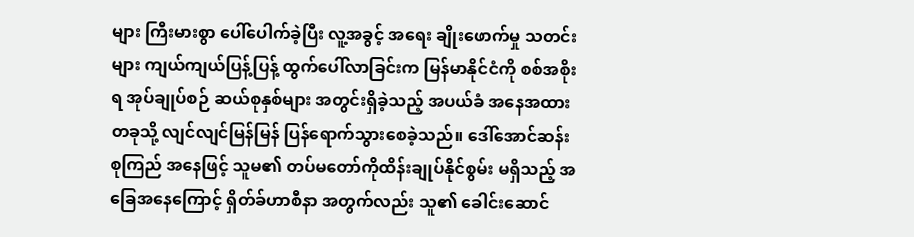များ ကြီးမားစွာ ပေါ်ပေါက်ခဲ့ပြီး လူ့အခွင့် အရေး ချိုးဖောက်မှု သတင်းများ ကျယ်ကျယ်ပြန့်ပြန့် ထွက်ပေါ်လာခြင်းက မြန်မာနိုင်ငံကို စစ်အစိုးရ အုပ်ချုပ်စဉ် ဆယ်စုနှစ်များ အတွင်းရှိခဲ့သည့် အပယ်ခံ အနေအထားတခုသို့ လျင်လျင်မြန်မြန် ပြန်ရောက်သွားစေခဲ့သည်။ ဒေါ်အောင်ဆန်းစုကြည် အနေဖြင့် သူမ၏ တပ်မတော်ကိုထိန်းချုပ်နိုင်စွမ်း မရှိသည့် အခြေအနေကြောင့် ရှိတ်ခ်ဟာစီနာ အတွက်လည်း သူ၏ ခေါင်းဆောင်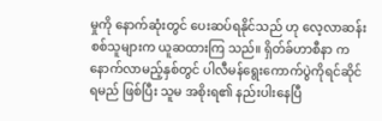မှုကို နောက်ဆုံးတွင် ပေးဆပ်ရနိုင်သည် ဟု လေ့လာဆန်းစစ်သူများက ယူဆထားကြ သည်။ ရှိတ်ခ်ဟာစီနာ က နောက်လာမည့်နှစ်တွင် ပါလီမန်ရွေးကောက်ပွဲကိုရင်ဆိုင်ရမည် ဖြစ်ပြီး သူမ အစိုးရ၏ နည်းပါးနေပြီ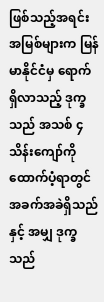ဖြစ်သည့်အရင်းအမြစ်များက မြန်မာနိုင်ငံမှ ရောက်ရှိလာသည့် ဒုက္ခသည် အသစ် ၄သိန်းကျော်ကို ထောက်ပံ့ရာတွင် အခက်အခဲရှိသည်နှင့် အမျှ ဒုက္ခသည်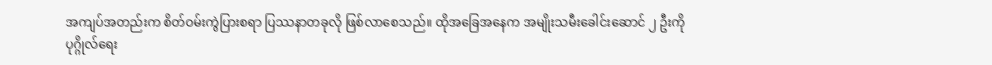အကျပ်အတည်းက စိတ်ဝမ်းကွဲပြားစရာ ပြဿနာတခုလို ဖြစ်လာစေသည်။ ထိုအခြေအနေက အမျိုးသမီးခေါင်းဆောင် ၂ ဦးကို ပုဂ္ဂိုလ်ရေး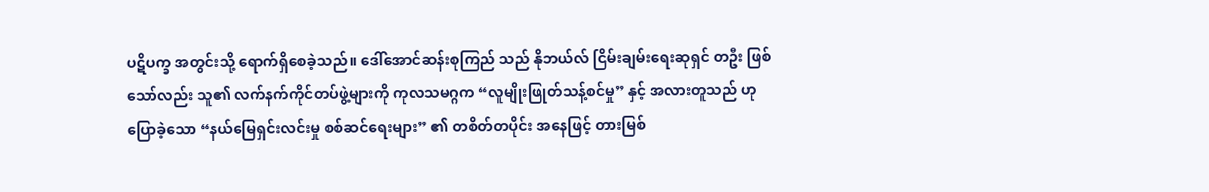ပဋိပက္ခ အတွင်းသို့ ရောက်ရှိစေခဲ့သည်။ ဒေါ်အောင်ဆန်းစုကြည် သည် နိုဘယ်လ် ငြိမ်းချမ်းရေးဆုရှင် တဦး ဖြစ်သော်လည်း သူ၏ လက်နက်ကိုင်တပ်ဖွဲ့များကို ကုလသမဂ္ဂက “လူမျိုးဖြုတ်သန့်စင်မှု” နှင့် အလားတူသည် ဟု ပြောခဲ့သော “နယ်မြေရှင်းလင်းမှု စစ်ဆင်ရေးများ” ၏ တစိတ်တပိုင်း အနေဖြင့် တားမြစ်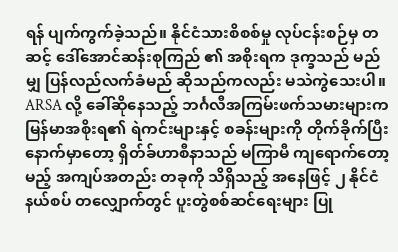ရန် ပျက်ကွက်ခဲ့သည်။ နိုင်ငံသားစိစစ်မှု လုပ်ငန်းစဉ်မှ တဆင့် ဒေါ်အောင်ဆန်းစုကြည် ၏ အစိုးရက ဒုက္ခသည် မည်မျှ ပြန်လည်လက်ခံမည် ဆိုသည်ကလည်း မသဲကွဲသေးပါ။ ARSA လို့ ခေါ်ဆိုနေသည့် ဘင်္ဂလီအကြမ်းဖက်သမားများက မြန်မာအစိုးရ၏ ရဲကင်းများနှင့် စခန်းများကို တိုက်ခိုက်ပြီး နောက်မှာတော့ ရှိတ်ခ်ဟာစီနာသည် မကြာမီ ကျရောက်တော့မည့် အကျပ်အတည်း တခုကို သိရှိသည့် အနေဖြင့် ၂ နိုင်ငံနယ်စပ် တလျှောက်တွင် ပူးတွဲစစ်ဆင်ရေးများ ပြု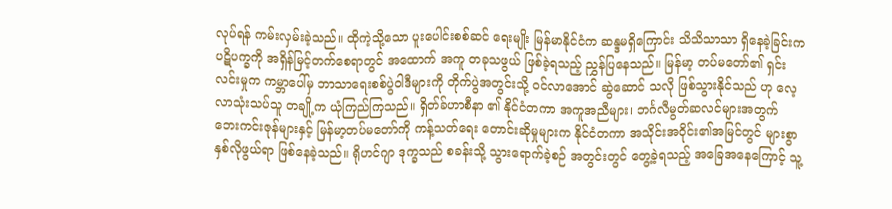လုပ်ရန် ကမ်းလှမ်းခဲ့သည်။ ထိုကဲ့သို့သော ပူးပေါင်းစစ်ဆင် ရေးမျိုး မြန်မာနိုင်ငံက ဆန္ဒမရှိကြောင်း သိသိသာသာ ရှိနေခဲ့ခြင်းက ပဋိပက္ခကို အရှိန်မြင့်တက်စေရာတွင် အထောက် အကူ တခုသဖွယ် ဖြစ်ခဲ့ရသည့် ညွှန်ပြနေသည်။ မြန်မာ့ တပ်မတော်၏ ရှင်းလင်းမှုက ကမ္ဘာပေါ်မှ ဘာသာရေးစစ်ပွဲဝါဒီများကို တိုက်ပွဲအတွင်းသို့ ဝင်လာအောင် ဆွဲဆောင် သလို ဖြစ်သွားနိုင်သည် ဟု လေ့လာသုံးသပ်သူ တချို့က ယုံကြည်ကြသည်။ ရှိတ်ခ်ဟာစီနာ ၏ နိုင်ငံတကာ အကူအညီများ၊ ဘင်္ဂလီမွတ်ဆလင်များအတွက် ဘေးကင်းဇုန်များနှင့် မြန်မာ့တပ်မတော်ကို ကန့်သတ်ရေး တောင်းဆိုမှုများက နိုင်ငံတကာ အသိုင်းအဝိုင်း၏အမြင်တွင် များစွာ နှစ်လိုဖွယ်ရာ ဖြစ်နေခဲ့သည်။ ရိုဟင်ဂျာ ဒုက္ခသည် စခန်းသို့ သွားရောက်ခဲ့စဉ် အတွင်းတွင် တွေ့ခဲ့ရသည့် အခြေအနေကြောင့် သူ့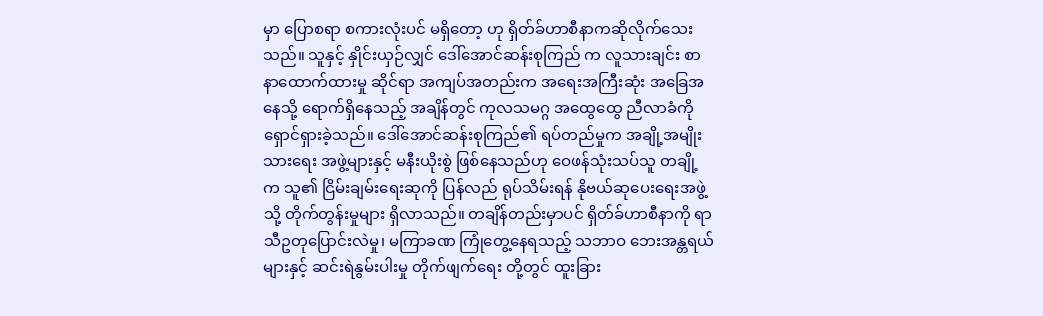မှာ ပြောစရာ စကားလုံးပင် မရှိတော့ ဟု ရှိတ်ခ်ဟာစီနာကဆိုလိုက်သေးသည်။ သူနှင့် နှိုင်းယှဉ်လျှင် ဒေါ်အောင်ဆန်းစုကြည် က လူသားချင်း စာနာထောက်ထားမှု ဆိုင်ရာ အကျပ်အတည်းက အရေးအကြီးဆုံး အခြေအနေသို့ ရောက်ရှိနေသည့် အချိန်တွင် ကုလသမဂ္ဂ အထွေထွေ ညီလာခံကို ရှောင်ရှားခဲ့သည်။ ဒေါ်အောင်ဆန်းစုကြည်၏ ရပ်တည်မှုက အချို့အမျိုးသားရေး အဖွဲ့များနှင့် မနီးယိုးစွဲ ဖြစ်နေသည်ဟု ဝေဖန်သုံးသပ်သူ တချို့က သူ၏ ငြိမ်းချမ်းရေးဆုကို ပြန်လည် ရုပ်သိမ်းရန် နိုဗယ်ဆုပေးရေးအဖွဲ့ သို့ တိုက်တွန်းမှုများ ရှိလာသည်။ တချိန်တည်းမှာပင် ရှိတ်ခ်ဟာစီနာကို ရာသီဥတုပြောင်းလဲမှု၊ မကြာခဏ ကြုံတွေ့နေရသည့် သဘာဝ ဘေးအန္တရယ်များနှင့် ဆင်းရဲနွမ်းပါးမှု တိုက်ဖျက်ရေး တို့တွင် ထူးခြား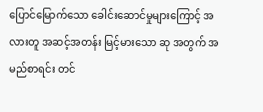ပြောင်မြောက်သော ခေါင်းဆောင်မှုများကြောင့် အလားတူ အဆင့်အတန်း မြင့်မားသော ဆု အတွက် အမည်စာရင်း တင်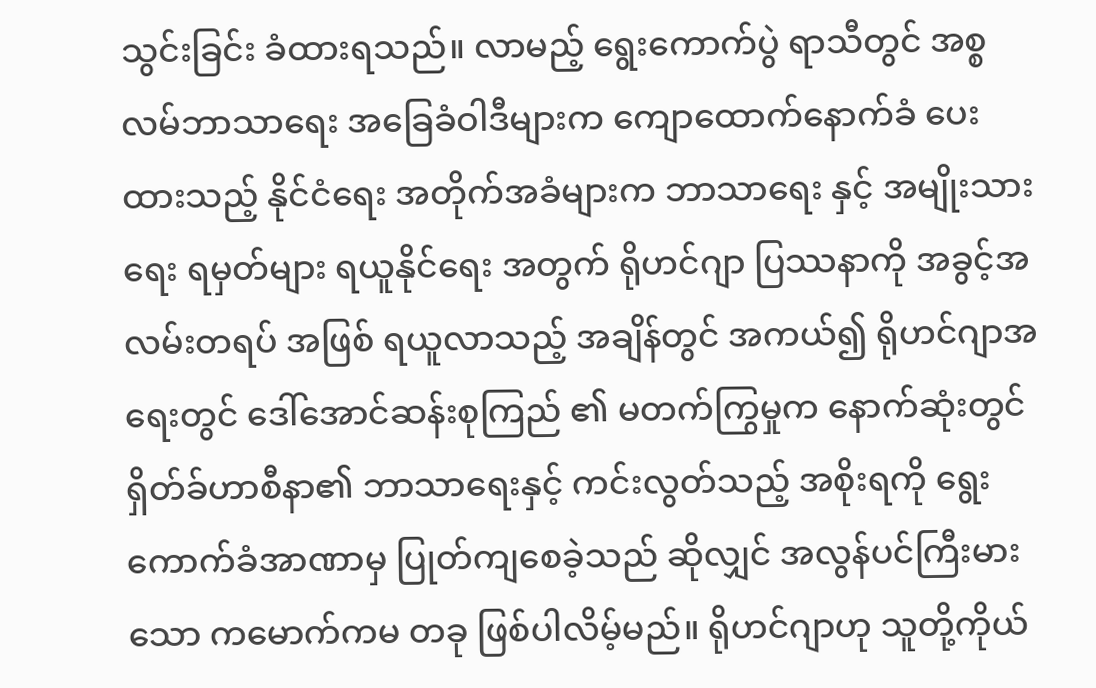သွင်းခြင်း ခံထားရသည်။ လာမည့် ရွေးကောက်ပွဲ ရာသီတွင် အစ္စလမ်ဘာသာရေး အခြေခံဝါဒီများက ကျောထောက်နောက်ခံ ပေးထားသည့် နိုင်ငံရေး အတိုက်အခံများက ဘာသာရေး နှင့် အမျိုးသားရေး ရမှတ်များ ရယူနိုင်ရေး အတွက် ရိုဟင်ဂျာ ပြဿနာကို အခွင့်အလမ်းတရပ် အဖြစ် ရယူလာသည့် အချိန်တွင် အကယ်၍ ရိုဟင်ဂျာအရေးတွင် ဒေါ်အောင်ဆန်းစုကြည် ၏ မတက်ကြွမှုက နောက်ဆုံးတွင် ရှိတ်ခ်ဟာစီနာ၏ ဘာသာရေးနှင့် ကင်းလွတ်သည့် အစိုးရကို ရွေးကောက်ခံအာဏာမှ ပြုတ်ကျစေခဲ့သည် ဆိုလျှင် အလွန်ပင်ကြီးမားသော ကမောက်ကမ တခု ဖြစ်ပါလိမ့်မည်။ ရိုဟင်ဂျာဟု သူတို့ကိုယ်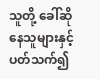သူတို့ ခေါ်ဆိုနေသူများနှင့် ပတ်သက်၍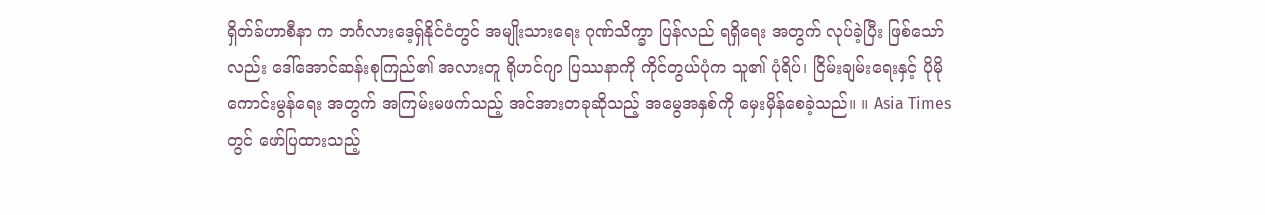ရှိတ်ခ်ဟာစီနာ က ဘင်္ဂလားဒေ့ရှ်နိုင်ငံတွင် အမျိုးသားရေး ဂုဏ်သိက္ခာ ပြန်လည် ရရှိရေး အတွက် လုပ်ခဲ့ပြီး ဖြစ်သော်လည်း ဒေါ်အောင်ဆန်းစုကြည်၏ အလားတူ ရိုဟင်ဂျာ ပြဿနာကို ကိုင်တွယ်ပုံက သူ၏ ပုံရိပ်၊ ငြိမ်းချမ်းရေးနှင့် ပိုမိုကောင်းမွန်ရေး အတွက် အကြမ်းမဖက်သည့် အင်အားတခုဆိုသည့် အမွေအနှစ်ကို မှေးမှိန်စေခဲ့သည်။ ။ Asia Times တွင် ဖော်ပြထားသည့်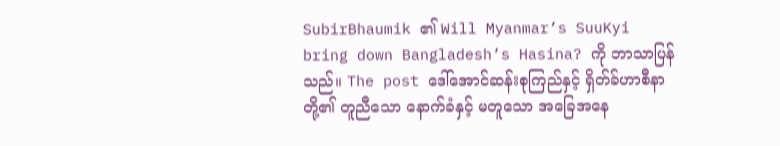SubirBhaumik ၏ Will Myanmar’s SuuKyi bring down Bangladesh’s Hasina? ကို ဘာသာပြန်သည်။ The post ဒေါ်အောင်ဆန်းစုကြည်နှင့် ရှိတ်ခ်ဟာစီနာတို့၏ တူညီသော နောက်ခံနှင့် မတူသော အခြေအနေ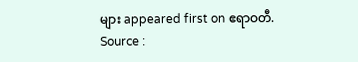များ appeared first on ဧရာဝတီ.
Source :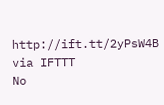http://ift.tt/2yPsW4B
via IFTTT
No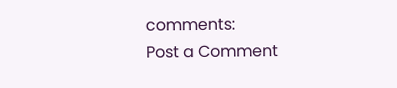comments:
Post a Comment